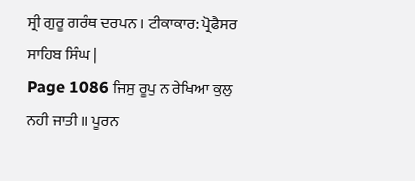ਸ੍ਰੀ ਗੁਰੂ ਗਰੰਥ ਦਰਪਨ । ਟੀਕਾਕਾਰ: ਪ੍ਰੋਫੈਸਰ ਸਾਹਿਬ ਸਿੰਘ |
Page 1086 ਜਿਸੁ ਰੂਪੁ ਨ ਰੇਖਿਆ ਕੁਲੁ ਨਹੀ ਜਾਤੀ ॥ ਪੂਰਨ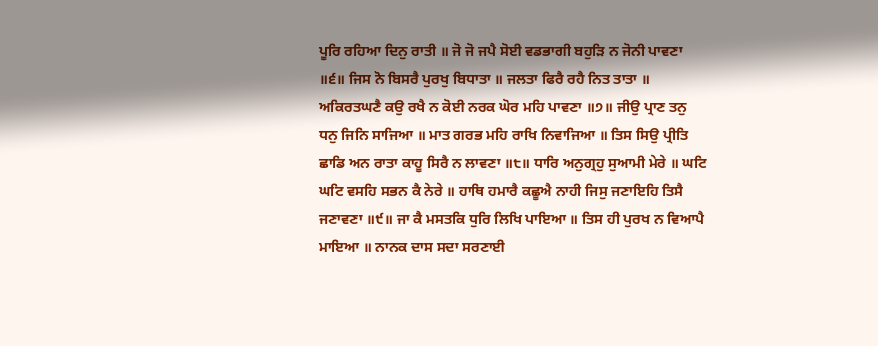ਪੂਰਿ ਰਹਿਆ ਦਿਨੁ ਰਾਤੀ ॥ ਜੋ ਜੋ ਜਪੈ ਸੋਈ ਵਡਭਾਗੀ ਬਹੁੜਿ ਨ ਜੋਨੀ ਪਾਵਣਾ ॥੬॥ ਜਿਸ ਨੋ ਬਿਸਰੈ ਪੁਰਖੁ ਬਿਧਾਤਾ ॥ ਜਲਤਾ ਫਿਰੈ ਰਹੈ ਨਿਤ ਤਾਤਾ ॥ ਅਕਿਰਤਘਣੈ ਕਉ ਰਖੈ ਨ ਕੋਈ ਨਰਕ ਘੋਰ ਮਹਿ ਪਾਵਣਾ ॥੭॥ ਜੀਉ ਪ੍ਰਾਣ ਤਨੁ ਧਨੁ ਜਿਨਿ ਸਾਜਿਆ ॥ ਮਾਤ ਗਰਭ ਮਹਿ ਰਾਖਿ ਨਿਵਾਜਿਆ ॥ ਤਿਸ ਸਿਉ ਪ੍ਰੀਤਿ ਛਾਡਿ ਅਨ ਰਾਤਾ ਕਾਹੂ ਸਿਰੈ ਨ ਲਾਵਣਾ ॥੮॥ ਧਾਰਿ ਅਨੁਗ੍ਰਹੁ ਸੁਆਮੀ ਮੇਰੇ ॥ ਘਟਿ ਘਟਿ ਵਸਹਿ ਸਭਨ ਕੈ ਨੇਰੇ ॥ ਹਾਥਿ ਹਮਾਰੈ ਕਛੂਐ ਨਾਹੀ ਜਿਸੁ ਜਣਾਇਹਿ ਤਿਸੈ ਜਣਾਵਣਾ ॥੯॥ ਜਾ ਕੈ ਮਸਤਕਿ ਧੁਰਿ ਲਿਖਿ ਪਾਇਆ ॥ ਤਿਸ ਹੀ ਪੁਰਖ ਨ ਵਿਆਪੈ ਮਾਇਆ ॥ ਨਾਨਕ ਦਾਸ ਸਦਾ ਸਰਣਾਈ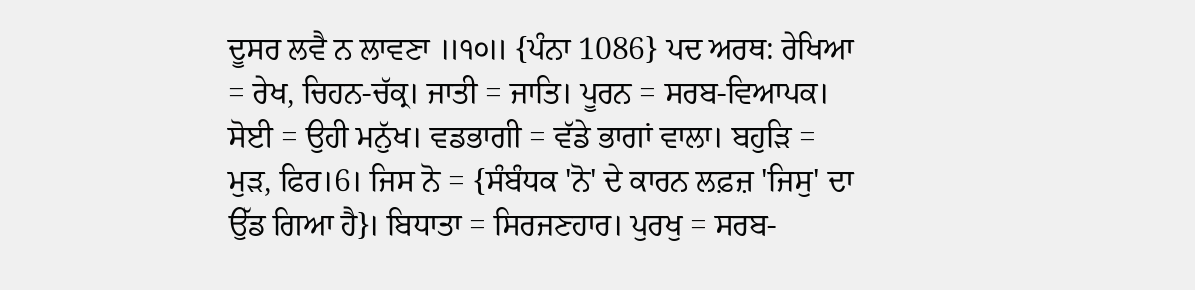ਦੂਸਰ ਲਵੈ ਨ ਲਾਵਣਾ ॥੧੦॥ {ਪੰਨਾ 1086} ਪਦ ਅਰਥ: ਰੇਖਿਆ = ਰੇਖ, ਚਿਹਨ-ਚੱਕ੍ਰ। ਜਾਤੀ = ਜਾਤਿ। ਪੂਰਨ = ਸਰਬ-ਵਿਆਪਕ। ਸੋਈ = ਉਹੀ ਮਨੁੱਖ। ਵਡਭਾਗੀ = ਵੱਡੇ ਭਾਗਾਂ ਵਾਲਾ। ਬਹੁੜਿ = ਮੁੜ, ਫਿਰ।6। ਜਿਸ ਨੋ = {ਸੰਬੰਧਕ 'ਨੋ' ਦੇ ਕਾਰਨ ਲਫ਼ਜ਼ 'ਜਿਸੁ' ਦਾ ਉੱਡ ਗਿਆ ਹੈ}। ਬਿਧਾਤਾ = ਸਿਰਜਣਹਾਰ। ਪੁਰਖੁ = ਸਰਬ-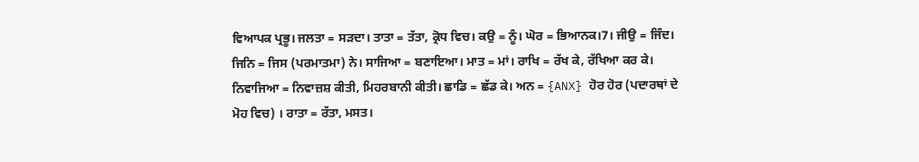ਵਿਆਪਕ ਪ੍ਰਭੂ। ਜਲਤਾ = ਸੜਦਾ। ਤਾਤਾ = ਤੱਤਾ, ਕ੍ਰੋਧ ਵਿਚ। ਕਉ = ਨੂੰ। ਘੋਰ = ਭਿਆਨਕ।7। ਜੀਉ = ਜਿੰਦ। ਜਿਨਿ = ਜਿਸ (ਪਰਮਾਤਮਾ) ਨੇ। ਸਾਜਿਆ = ਬਣਾਇਆ। ਮਾਤ = ਮਾਂ। ਰਾਖਿ = ਰੱਖ ਕੇ, ਰੱਖਿਆ ਕਰ ਕੇ। ਨਿਵਾਜਿਆ = ਨਿਵਾਜ਼ਸ਼ ਕੀਤੀ, ਮਿਹਰਬਾਨੀ ਕੀਤੀ। ਛਾਡਿ = ਛੱਡ ਕੇ। ਅਨ = {ANX} ਹੋਰ ਹੋਰ (ਪਦਾਰਥਾਂ ਦੇ ਮੋਹ ਵਿਚ) । ਰਾਤਾ = ਰੱਤਾ, ਮਸਤ।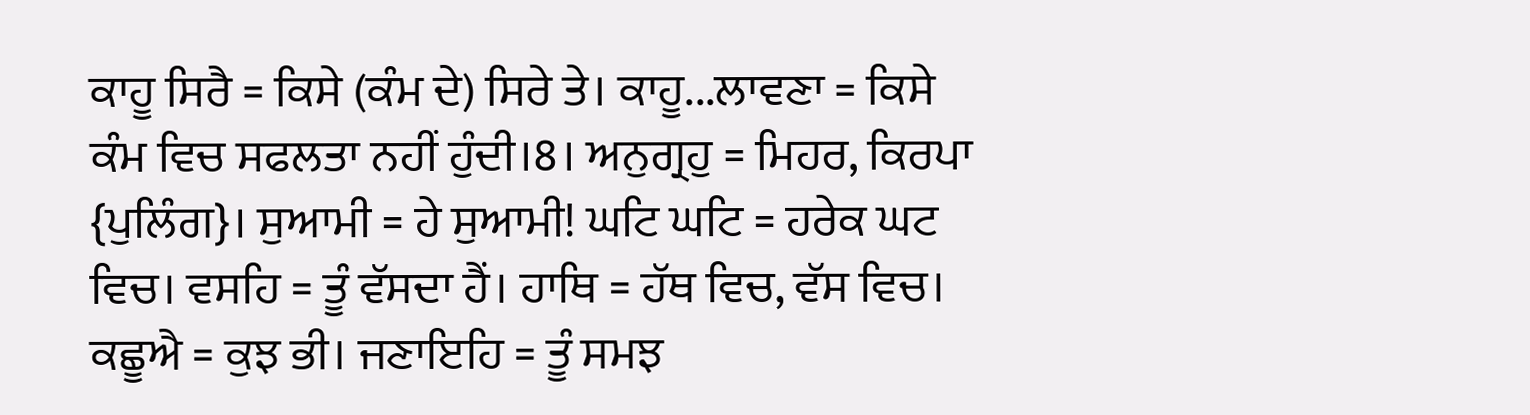ਕਾਹੂ ਸਿਰੈ = ਕਿਸੇ (ਕੰਮ ਦੇ) ਸਿਰੇ ਤੇ। ਕਾਹੂ...ਲਾਵਣਾ = ਕਿਸੇ ਕੰਮ ਵਿਚ ਸਫਲਤਾ ਨਹੀਂ ਹੁੰਦੀ।8। ਅਨੁਗ੍ਰਹੁ = ਮਿਹਰ, ਕਿਰਪਾ {ਪੁਲਿੰਗ}। ਸੁਆਮੀ = ਹੇ ਸੁਆਮੀ! ਘਟਿ ਘਟਿ = ਹਰੇਕ ਘਟ ਵਿਚ। ਵਸਹਿ = ਤੂੰ ਵੱਸਦਾ ਹੈਂ। ਹਾਥਿ = ਹੱਥ ਵਿਚ, ਵੱਸ ਵਿਚ। ਕਛੂਐ = ਕੁਝ ਭੀ। ਜਣਾਇਹਿ = ਤੂੰ ਸਮਝ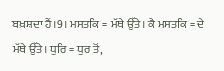ਬਖ਼ਸ਼ਦਾ ਹੈਂ।9। ਮਸਤਕਿ = ਮੱਥੇ ਉੱਤੇ। ਕੈ ਮਸਤਕਿ = ਦੇ ਮੱਥੇ ਉੱਤੇ। ਧੁਰਿ = ਧੁਰ ਤੋਂ,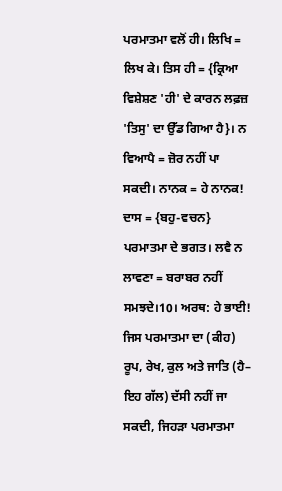ਪਰਮਾਤਮਾ ਵਲੋਂ ਹੀ। ਲਿਖਿ = ਲਿਖ ਕੇ। ਤਿਸ ਹੀ = {ਕ੍ਰਿਆ ਵਿਸ਼ੇਸ਼ਣ 'ਹੀ' ਦੇ ਕਾਰਨ ਲਫ਼ਜ਼ 'ਤਿਸੁ' ਦਾ ਉੱਡ ਗਿਆ ਹੈ}। ਨ ਵਿਆਪੈ = ਜ਼ੋਰ ਨਹੀਂ ਪਾ ਸਕਦੀ। ਨਾਨਕ = ਹੇ ਨਾਨਕ! ਦਾਸ = {ਬਹੁ-ਵਚਨ} ਪਰਮਾਤਮਾ ਦੇ ਭਗਤ। ਲਵੈ ਨ ਲਾਵਣਾ = ਬਰਾਬਰ ਨਹੀਂ ਸਮਝਦੇ।10। ਅਰਥ: ਹੇ ਭਾਈ! ਜਿਸ ਪਰਮਾਤਮਾ ਦਾ (ਕੀਹ) ਰੂਪ, ਰੇਖ, ਕੁਲ ਅਤੇ ਜਾਤਿ (ਹੈ– ਇਹ ਗੱਲ) ਦੱਸੀ ਨਹੀਂ ਜਾ ਸਕਦੀ, ਜਿਹੜਾ ਪਰਮਾਤਮਾ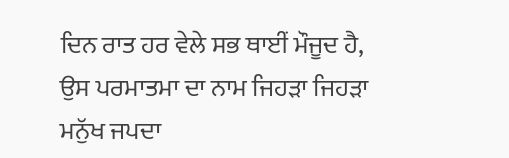ਦਿਨ ਰਾਤ ਹਰ ਵੇਲੇ ਸਭ ਥਾਈਂ ਮੌਜੂਦ ਹੈ, ਉਸ ਪਰਮਾਤਮਾ ਦਾ ਨਾਮ ਜਿਹੜਾ ਜਿਹੜਾ ਮਨੁੱਖ ਜਪਦਾ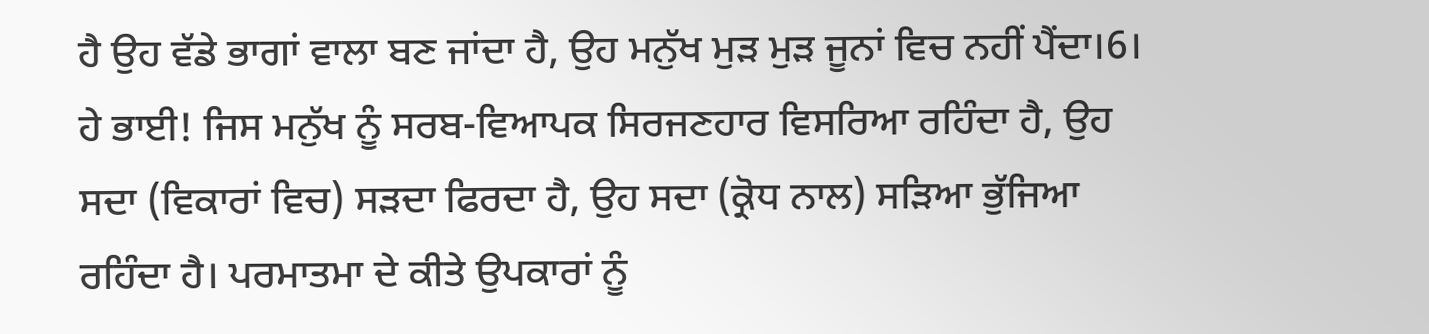ਹੈ ਉਹ ਵੱਡੇ ਭਾਗਾਂ ਵਾਲਾ ਬਣ ਜਾਂਦਾ ਹੈ, ਉਹ ਮਨੁੱਖ ਮੁੜ ਮੁੜ ਜੂਨਾਂ ਵਿਚ ਨਹੀਂ ਪੈਂਦਾ।6। ਹੇ ਭਾਈ! ਜਿਸ ਮਨੁੱਖ ਨੂੰ ਸਰਬ-ਵਿਆਪਕ ਸਿਰਜਣਹਾਰ ਵਿਸਰਿਆ ਰਹਿੰਦਾ ਹੈ, ਉਹ ਸਦਾ (ਵਿਕਾਰਾਂ ਵਿਚ) ਸੜਦਾ ਫਿਰਦਾ ਹੈ, ਉਹ ਸਦਾ (ਕ੍ਰੋਧ ਨਾਲ) ਸੜਿਆ ਭੁੱਜਿਆ ਰਹਿੰਦਾ ਹੈ। ਪਰਮਾਤਮਾ ਦੇ ਕੀਤੇ ਉਪਕਾਰਾਂ ਨੂੰ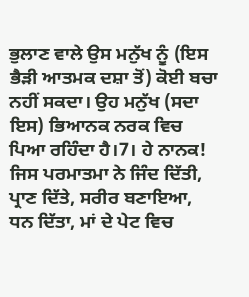ਭੁਲਾਣ ਵਾਲੇ ਉਸ ਮਨੁੱਖ ਨੂੰ (ਇਸ ਭੈੜੀ ਆਤਮਕ ਦਸ਼ਾ ਤੋਂ) ਕੋਈ ਬਚਾ ਨਹੀਂ ਸਕਦਾ। ਉਹ ਮਨੁੱਖ (ਸਦਾ ਇਸ) ਭਿਆਨਕ ਨਰਕ ਵਿਚ ਪਿਆ ਰਹਿੰਦਾ ਹੈ।7। ਹੇ ਨਾਨਕ! ਜਿਸ ਪਰਮਾਤਮਾ ਨੇ ਜਿੰਦ ਦਿੱਤੀ, ਪ੍ਰਾਣ ਦਿੱਤੇ, ਸਰੀਰ ਬਣਾਇਆ, ਧਨ ਦਿੱਤਾ, ਮਾਂ ਦੇ ਪੇਟ ਵਿਚ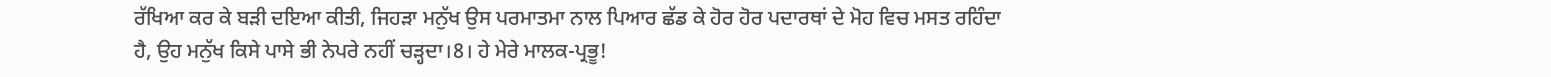ਰੱਖਿਆ ਕਰ ਕੇ ਬੜੀ ਦਇਆ ਕੀਤੀ, ਜਿਹੜਾ ਮਨੁੱਖ ਉਸ ਪਰਮਾਤਮਾ ਨਾਲ ਪਿਆਰ ਛੱਡ ਕੇ ਹੋਰ ਹੋਰ ਪਦਾਰਥਾਂ ਦੇ ਮੋਹ ਵਿਚ ਮਸਤ ਰਹਿੰਦਾ ਹੈ, ਉਹ ਮਨੁੱਖ ਕਿਸੇ ਪਾਸੇ ਭੀ ਨੇਪਰੇ ਨਹੀਂ ਚੜ੍ਹਦਾ।8। ਹੇ ਮੇਰੇ ਮਾਲਕ-ਪ੍ਰਭੂ!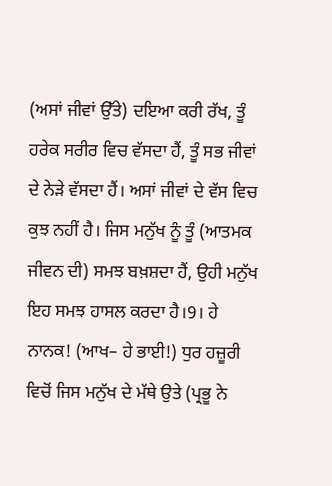(ਅਸਾਂ ਜੀਵਾਂ ਉੱਤੇ) ਦਇਆ ਕਰੀ ਰੱਖ, ਤੂੰ ਹਰੇਕ ਸਰੀਰ ਵਿਚ ਵੱਸਦਾ ਹੈਂ, ਤੂੰ ਸਭ ਜੀਵਾਂ ਦੇ ਨੇੜੇ ਵੱਸਦਾ ਹੈਂ। ਅਸਾਂ ਜੀਵਾਂ ਦੇ ਵੱਸ ਵਿਚ ਕੁਝ ਨਹੀਂ ਹੈ। ਜਿਸ ਮਨੁੱਖ ਨੂੰ ਤੂੰ (ਆਤਮਕ ਜੀਵਨ ਦੀ) ਸਮਝ ਬਖ਼ਸ਼ਦਾ ਹੈਂ, ਉਹੀ ਮਨੁੱਖ ਇਹ ਸਮਝ ਹਾਸਲ ਕਰਦਾ ਹੈ।9। ਹੇ ਨਾਨਕ! (ਆਖ– ਹੇ ਭਾਈ!) ਧੁਰ ਹਜ਼ੂਰੀ ਵਿਚੋਂ ਜਿਸ ਮਨੁੱਖ ਦੇ ਮੱਥੇ ਉਤੇ (ਪ੍ਰਭੂ ਨੇ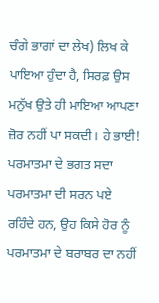ਚੰਗੇ ਭਾਗਾਂ ਦਾ ਲੇਖ) ਲਿਖ ਕੇ ਪਾਇਆ ਹੁੰਦਾ ਹੈ, ਸਿਰਫ਼ ਉਸ ਮਨੁੱਖ ਉਤੇ ਹੀ ਮਾਇਆ ਆਪਣਾ ਜ਼ੋਰ ਨਹੀਂ ਪਾ ਸਕਦੀ। ਹੇ ਭਾਈ! ਪਰਮਾਤਮਾ ਦੇ ਭਗਤ ਸਦਾ ਪਰਮਾਤਮਾ ਦੀ ਸਰਨ ਪਏ ਰਹਿੰਦੇ ਹਨ, ਉਹ ਕਿਸੇ ਹੋਰ ਨੂੰ ਪਰਮਾਤਮਾ ਦੇ ਬਰਾਬਰ ਦਾ ਨਹੀਂ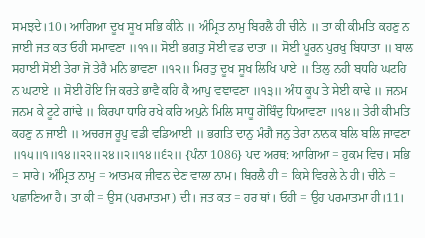ਸਮਝਦੇ।10। ਆਗਿਆ ਦੂਖ ਸੂਖ ਸਭਿ ਕੀਨੇ ॥ ਅੰਮ੍ਰਿਤ ਨਾਮੁ ਬਿਰਲੈ ਹੀ ਚੀਨੇ ॥ ਤਾ ਕੀ ਕੀਮਤਿ ਕਹਣੁ ਨ ਜਾਈ ਜਤ ਕਤ ਓਹੀ ਸਮਾਵਣਾ ॥੧੧॥ ਸੋਈ ਭਗਤੁ ਸੋਈ ਵਡ ਦਾਤਾ ॥ ਸੋਈ ਪੂਰਨ ਪੁਰਖੁ ਬਿਧਾਤਾ ॥ ਬਾਲ ਸਹਾਈ ਸੋਈ ਤੇਰਾ ਜੋ ਤੇਰੈ ਮਨਿ ਭਾਵਣਾ ॥੧੨॥ ਮਿਰਤੁ ਦੂਖ ਸੂਖ ਲਿਖਿ ਪਾਏ ॥ ਤਿਲੁ ਨਹੀ ਬਧਹਿ ਘਟਹਿ ਨ ਘਟਾਏ ॥ ਸੋਈ ਹੋਇ ਜਿ ਕਰਤੇ ਭਾਵੈ ਕਹਿ ਕੈ ਆਪੁ ਵਞਾਵਣਾ ॥੧੩॥ ਅੰਧ ਕੂਪ ਤੇ ਸੇਈ ਕਾਢੇ ॥ ਜਨਮ ਜਨਮ ਕੇ ਟੂਟੇ ਗਾਂਢੇ ॥ ਕਿਰਪਾ ਧਾਰਿ ਰਖੇ ਕਰਿ ਅਪੁਨੇ ਮਿਲਿ ਸਾਧੂ ਗੋਬਿੰਦੁ ਧਿਆਵਣਾ ॥੧੪॥ ਤੇਰੀ ਕੀਮਤਿ ਕਹਣੁ ਨ ਜਾਈ ॥ ਅਚਰਜ ਰੂਪੁ ਵਡੀ ਵਡਿਆਈ ॥ ਭਗਤਿ ਦਾਨੁ ਮੰਗੈ ਜਨੁ ਤੇਰਾ ਨਾਨਕ ਬਲਿ ਬਲਿ ਜਾਵਣਾ ॥੧੫॥੧॥੧੪॥੨੨॥੨੪॥੨॥੧੪॥੬੨॥ {ਪੰਨਾ 1086} ਪਦ ਅਰਥ: ਆਗਿਆ = ਹੁਕਮ ਵਿਚ। ਸਭਿ = ਸਾਰੇ। ਅੰਮ੍ਰਿਤ ਨਾਮੁ = ਆਤਮਕ ਜੀਵਨ ਦੇਣ ਵਾਲਾ ਨਾਮ। ਬਿਰਲੈ ਹੀ = ਕਿਸੇ ਵਿਰਲੇ ਨੇ ਹੀ। ਚੀਨੇ = ਪਛਾਣਿਆ ਹੈ। ਤਾ ਕੀ = ਉਸ (ਪਰਮਾਤਮਾ) ਦੀ। ਜਤ ਕਤ = ਹਰ ਥਾਂ। ਓਹੀ = ਉਹ ਪਰਮਾਤਮਾ ਹੀ।11।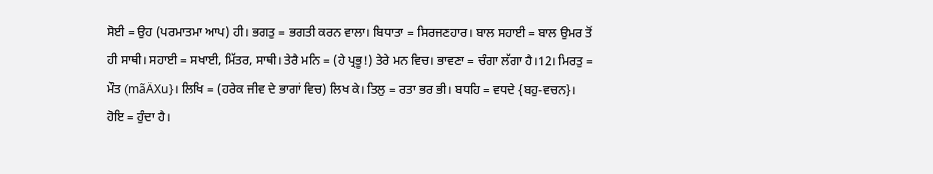ਸੋਈ = ਉਹ (ਪਰਮਾਤਮਾ ਆਪ) ਹੀ। ਭਗਤੁ = ਭਗਤੀ ਕਰਨ ਵਾਲਾ। ਬਿਧਾਤਾ = ਸਿਰਜਣਹਾਰ। ਬਾਲ ਸਹਾਈ = ਬਾਲ ਉਮਰ ਤੋਂ ਹੀ ਸਾਥੀ। ਸਹਾਈ = ਸਖਾਈ, ਮਿੱਤਰ, ਸਾਥੀ। ਤੇਰੈ ਮਨਿ = (ਹੇ ਪ੍ਰਭੂ!) ਤੇਰੇ ਮਨ ਵਿਚ। ਭਾਵਣਾ = ਚੰਗਾ ਲੱਗਾ ਹੈ।12। ਮਿਰਤੁ = ਮੌਤ (mãÄXu}। ਲਿਖਿ = (ਹਰੇਕ ਜੀਵ ਦੇ ਭਾਗਾਂ ਵਿਚ) ਲਿਖ ਕੇ। ਤਿਲੁ = ਰਤਾ ਭਰ ਭੀ। ਬਧਹਿ = ਵਧਦੇ {ਬਹੁ-ਵਚਨ}। ਹੋਇ = ਹੁੰਦਾ ਹੈ।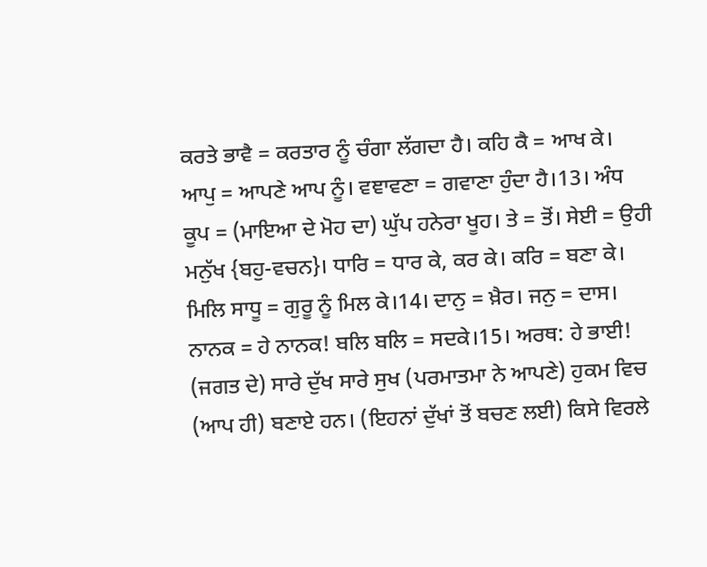ਕਰਤੇ ਭਾਵੈ = ਕਰਤਾਰ ਨੂੰ ਚੰਗਾ ਲੱਗਦਾ ਹੈ। ਕਹਿ ਕੈ = ਆਖ ਕੇ। ਆਪੁ = ਆਪਣੇ ਆਪ ਨੂੰ। ਵਞਾਵਣਾ = ਗਵਾਣਾ ਹੁੰਦਾ ਹੈ।13। ਅੰਧ ਕੂਪ = (ਮਾਇਆ ਦੇ ਮੋਹ ਦਾ) ਘੁੱਪ ਹਨੇਰਾ ਖੂਹ। ਤੇ = ਤੋਂ। ਸੇਈ = ਉਹੀ ਮਨੁੱਖ {ਬਹੁ-ਵਚਨ}। ਧਾਰਿ = ਧਾਰ ਕੇ, ਕਰ ਕੇ। ਕਰਿ = ਬਣਾ ਕੇ। ਮਿਲਿ ਸਾਧੂ = ਗੁਰੂ ਨੂੰ ਮਿਲ ਕੇ।14। ਦਾਨੁ = ਖ਼ੈਰ। ਜਨੁ = ਦਾਸ। ਨਾਨਕ = ਹੇ ਨਾਨਕ! ਬਲਿ ਬਲਿ = ਸਦਕੇ।15। ਅਰਥ: ਹੇ ਭਾਈ! (ਜਗਤ ਦੇ) ਸਾਰੇ ਦੁੱਖ ਸਾਰੇ ਸੁਖ (ਪਰਮਾਤਮਾ ਨੇ ਆਪਣੇ) ਹੁਕਮ ਵਿਚ (ਆਪ ਹੀ) ਬਣਾਏ ਹਨ। (ਇਹਨਾਂ ਦੁੱਖਾਂ ਤੋਂ ਬਚਣ ਲਈ) ਕਿਸੇ ਵਿਰਲੇ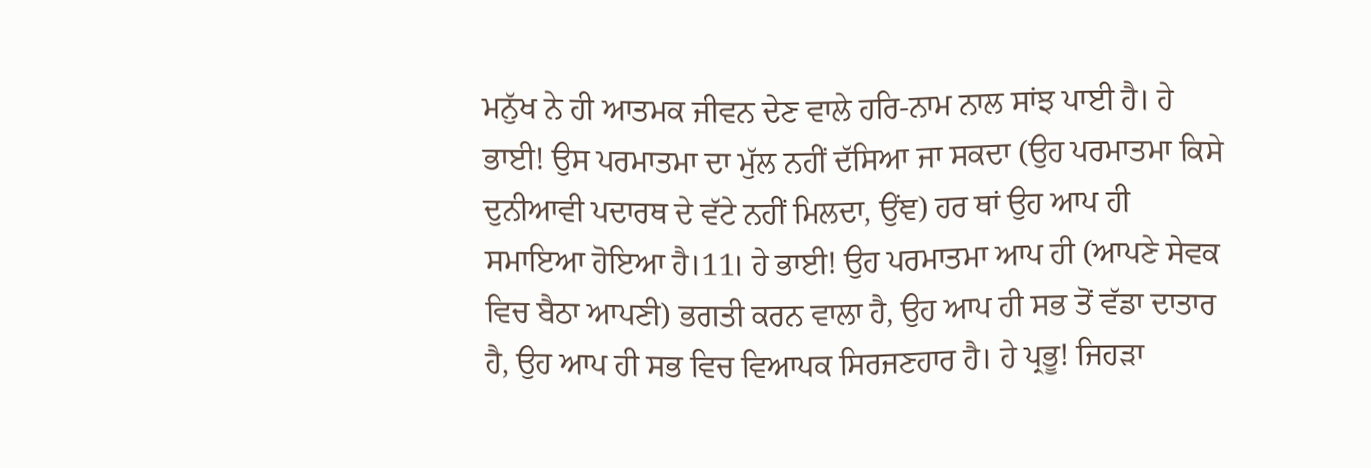ਮਨੁੱਖ ਨੇ ਹੀ ਆਤਮਕ ਜੀਵਨ ਦੇਣ ਵਾਲੇ ਹਰਿ-ਨਾਮ ਨਾਲ ਸਾਂਝ ਪਾਈ ਹੈ। ਹੇ ਭਾਈ! ਉਸ ਪਰਮਾਤਮਾ ਦਾ ਮੁੱਲ ਨਹੀਂ ਦੱਸਿਆ ਜਾ ਸਕਦਾ (ਉਹ ਪਰਮਾਤਮਾ ਕਿਸੇ ਦੁਨੀਆਵੀ ਪਦਾਰਥ ਦੇ ਵੱਟੇ ਨਹੀਂ ਮਿਲਦਾ, ਉਂਞ) ਹਰ ਥਾਂ ਉਹ ਆਪ ਹੀ ਸਮਾਇਆ ਹੋਇਆ ਹੈ।11। ਹੇ ਭਾਈ! ਉਹ ਪਰਮਾਤਮਾ ਆਪ ਹੀ (ਆਪਣੇ ਸੇਵਕ ਵਿਚ ਬੈਠਾ ਆਪਣੀ) ਭਗਤੀ ਕਰਨ ਵਾਲਾ ਹੈ, ਉਹ ਆਪ ਹੀ ਸਭ ਤੋਂ ਵੱਡਾ ਦਾਤਾਰ ਹੈ, ਉਹ ਆਪ ਹੀ ਸਭ ਵਿਚ ਵਿਆਪਕ ਸਿਰਜਣਹਾਰ ਹੈ। ਹੇ ਪ੍ਰਭੂ! ਜਿਹੜਾ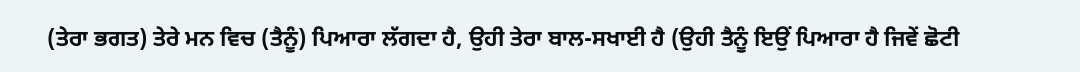(ਤੇਰਾ ਭਗਤ) ਤੇਰੇ ਮਨ ਵਿਚ (ਤੈਨੂੰ) ਪਿਆਰਾ ਲੱਗਦਾ ਹੈ, ਉਹੀ ਤੇਰਾ ਬਾਲ-ਸਖਾਈ ਹੈ (ਉਹੀ ਤੈਨੂੰ ਇਉਂ ਪਿਆਰਾ ਹੈ ਜਿਵੇਂ ਛੋਟੀ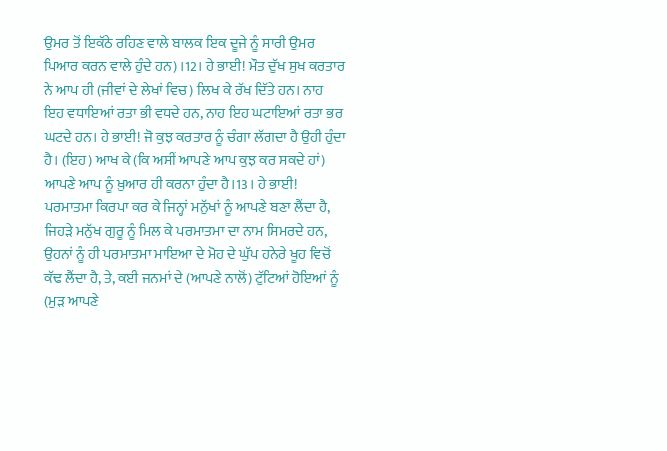ਉਮਰ ਤੋਂ ਇਕੱਠੇ ਰਹਿਣ ਵਾਲੇ ਬਾਲਕ ਇਕ ਦੂਜੇ ਨੂੰ ਸਾਰੀ ਉਮਰ ਪਿਆਰ ਕਰਨ ਵਾਲੇ ਹੁੰਦੇ ਹਨ) ।12। ਹੇ ਭਾਈ! ਮੌਤ ਦੁੱਖ ਸੁਖ ਕਰਤਾਰ ਨੇ ਆਪ ਹੀ (ਜੀਵਾਂ ਦੇ ਲੇਖਾਂ ਵਿਚ) ਲਿਖ ਕੇ ਰੱਖ ਦਿੱਤੇ ਹਨ। ਨਾਹ ਇਹ ਵਧਾਇਆਂ ਰਤਾ ਭੀ ਵਧਦੇ ਹਨ, ਨਾਹ ਇਹ ਘਟਾਇਆਂ ਰਤਾ ਭਰ ਘਟਦੇ ਹਨ। ਹੇ ਭਾਈ! ਜੋ ਕੁਝ ਕਰਤਾਰ ਨੂੰ ਚੰਗਾ ਲੱਗਦਾ ਹੈ ਉਹੀ ਹੁੰਦਾ ਹੈ। (ਇਹ) ਆਖ ਕੇ (ਕਿ ਅਸੀਂ ਆਪਣੇ ਆਪ ਕੁਝ ਕਰ ਸਕਦੇ ਹਾਂ) ਆਪਣੇ ਆਪ ਨੂੰ ਖ਼ੁਆਰ ਹੀ ਕਰਨਾ ਹੁੰਦਾ ਹੈ।13। ਹੇ ਭਾਈ! ਪਰਮਾਤਮਾ ਕਿਰਪਾ ਕਰ ਕੇ ਜਿਨ੍ਹਾਂ ਮਨੁੱਖਾਂ ਨੂੰ ਆਪਣੇ ਬਣਾ ਲੈਂਦਾ ਹੈ, ਜਿਹੜੇ ਮਨੁੱਖ ਗੁਰੂ ਨੂੰ ਮਿਲ ਕੇ ਪਰਮਾਤਮਾ ਦਾ ਨਾਮ ਸਿਮਰਦੇ ਹਨ, ਉਹਨਾਂ ਨੂੰ ਹੀ ਪਰਮਾਤਮਾ ਮਾਇਆ ਦੇ ਮੋਹ ਦੇ ਘੁੱਪ ਹਨੇਰੇ ਖੂਹ ਵਿਚੋਂ ਕੱਢ ਲੈਂਦਾ ਹੈ, ਤੇ, ਕਈ ਜਨਮਾਂ ਦੇ (ਆਪਣੇ ਨਾਲੋਂ) ਟੁੱਟਿਆਂ ਹੋਇਆਂ ਨੂੰ (ਮੁੜ ਆਪਣੇ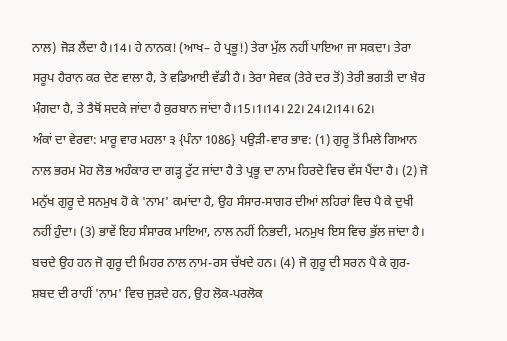ਨਾਲ) ਜੋੜ ਲੈਂਦਾ ਹੈ।14। ਹੇ ਨਾਨਕ! (ਆਖ– ਹੇ ਪ੍ਰਭੂ!) ਤੇਰਾ ਮੁੱਲ ਨਹੀਂ ਪਾਇਆ ਜਾ ਸਕਦਾ। ਤੇਰਾ ਸਰੂਪ ਹੈਰਾਨ ਕਰ ਦੇਣ ਵਾਲਾ ਹੈ, ਤੇ ਵਡਿਆਈ ਵੱਡੀ ਹੈ। ਤੇਰਾ ਸੇਵਕ (ਤੇਰੇ ਦਰ ਤੋਂ) ਤੇਰੀ ਭਗਤੀ ਦਾ ਖ਼ੈਰ ਮੰਗਦਾ ਹੈ, ਤੇ ਤੈਥੋਂ ਸਦਕੇ ਜਾਂਦਾ ਹੈ ਕੁਰਬਾਨ ਜਾਂਦਾ ਹੈ।15।1।14। 22। 24।2।14। 62।
ਅੰਕਾਂ ਦਾ ਵੇਰਵਾ: ਮਾਰੂ ਵਾਰ ਮਹਲਾ ੩ {ਪੰਨਾ 1086} ਪਉੜੀ-ਵਾਰ ਭਾਵ: (1) ਗੁਰੂ ਤੋਂ ਮਿਲੇ ਗਿਆਨ ਨਾਲ ਭਰਮ ਮੋਹ ਲੋਭ ਅਹੰਕਾਰ ਦਾ ਗੜ੍ਹ ਟੁੱਟ ਜਾਂਦਾ ਹੈ ਤੇ ਪ੍ਰਭੂ ਦਾ ਨਾਮ ਹਿਰਦੇ ਵਿਚ ਵੱਸ ਪੈਂਦਾ ਹੈ। (2) ਜੋ ਮਨੁੱਖ ਗੁਰੂ ਦੇ ਸਨਮੁਖ ਹੋ ਕੇ 'ਨਾਮ' ਕਮਾਂਦਾ ਹੈ, ਉਹ ਸੰਸਾਰ-ਸਾਗਰ ਦੀਆਂ ਲਹਿਰਾਂ ਵਿਚ ਪੈ ਕੇ ਦੁਖੀ ਨਹੀਂ ਹੁੰਦਾ। (3) ਭਾਵੇਂ ਇਹ ਸੰਸਾਰਕ ਮਾਇਆ, ਨਾਲ ਨਹੀਂ ਨਿਭਦੀ, ਮਨਮੁਖ ਇਸ ਵਿਚ ਭੁੱਲ ਜਾਂਦਾ ਹੈ। ਬਚਦੇ ਉਹ ਹਨ ਜੋ ਗੁਰੂ ਦੀ ਮਿਹਰ ਨਾਲ ਨਾਮ-ਰਸ ਚੱਖਦੇ ਹਨ। (4) ਜੋ ਗੁਰੂ ਦੀ ਸਰਨ ਪੈ ਕੇ ਗੁਰ-ਸ਼ਬਦ ਦੀ ਰਾਹੀਂ 'ਨਾਮ' ਵਿਚ ਜੁੜਦੇ ਹਨ, ਉਹ ਲੋਕ-ਪਰਲੋਕ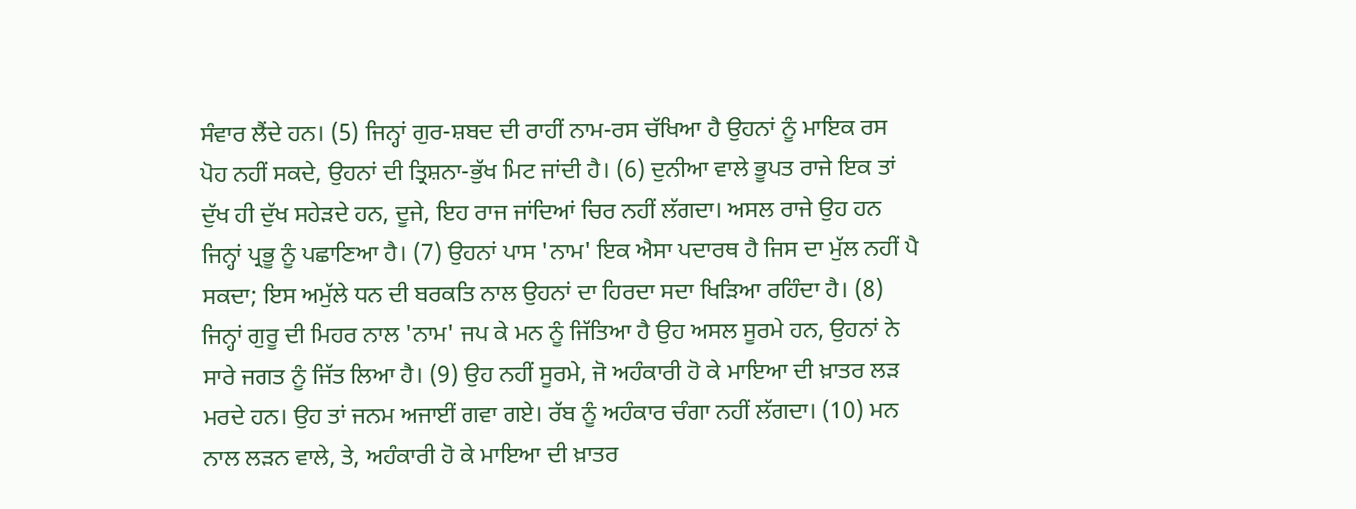ਸੰਵਾਰ ਲੈਂਦੇ ਹਨ। (5) ਜਿਨ੍ਹਾਂ ਗੁਰ-ਸ਼ਬਦ ਦੀ ਰਾਹੀਂ ਨਾਮ-ਰਸ ਚੱਖਿਆ ਹੈ ਉਹਨਾਂ ਨੂੰ ਮਾਇਕ ਰਸ ਪੋਹ ਨਹੀਂ ਸਕਦੇ, ਉਹਨਾਂ ਦੀ ਤ੍ਰਿਸ਼ਨਾ-ਭੁੱਖ ਮਿਟ ਜਾਂਦੀ ਹੈ। (6) ਦੁਨੀਆ ਵਾਲੇ ਭੂਪਤ ਰਾਜੇ ਇਕ ਤਾਂ ਦੁੱਖ ਹੀ ਦੁੱਖ ਸਹੇੜਦੇ ਹਨ, ਦੂਜੇ, ਇਹ ਰਾਜ ਜਾਂਦਿਆਂ ਚਿਰ ਨਹੀਂ ਲੱਗਦਾ। ਅਸਲ ਰਾਜੇ ਉਹ ਹਨ ਜਿਨ੍ਹਾਂ ਪ੍ਰਭੂ ਨੂੰ ਪਛਾਣਿਆ ਹੈ। (7) ਉਹਨਾਂ ਪਾਸ 'ਨਾਮ' ਇਕ ਐਸਾ ਪਦਾਰਥ ਹੈ ਜਿਸ ਦਾ ਮੁੱਲ ਨਹੀਂ ਪੈ ਸਕਦਾ; ਇਸ ਅਮੁੱਲੇ ਧਨ ਦੀ ਬਰਕਤਿ ਨਾਲ ਉਹਨਾਂ ਦਾ ਹਿਰਦਾ ਸਦਾ ਖਿੜਿਆ ਰਹਿੰਦਾ ਹੈ। (8) ਜਿਨ੍ਹਾਂ ਗੁਰੂ ਦੀ ਮਿਹਰ ਨਾਲ 'ਨਾਮ' ਜਪ ਕੇ ਮਨ ਨੂੰ ਜਿੱਤਿਆ ਹੈ ਉਹ ਅਸਲ ਸੂਰਮੇ ਹਨ, ਉਹਨਾਂ ਨੇ ਸਾਰੇ ਜਗਤ ਨੂੰ ਜਿੱਤ ਲਿਆ ਹੈ। (9) ਉਹ ਨਹੀਂ ਸੂਰਮੇ, ਜੋ ਅਹੰਕਾਰੀ ਹੋ ਕੇ ਮਾਇਆ ਦੀ ਖ਼ਾਤਰ ਲੜ ਮਰਦੇ ਹਨ। ਉਹ ਤਾਂ ਜਨਮ ਅਜਾਈਂ ਗਵਾ ਗਏ। ਰੱਬ ਨੂੰ ਅਹੰਕਾਰ ਚੰਗਾ ਨਹੀਂ ਲੱਗਦਾ। (10) ਮਨ ਨਾਲ ਲੜਨ ਵਾਲੇ, ਤੇ, ਅਹੰਕਾਰੀ ਹੋ ਕੇ ਮਾਇਆ ਦੀ ਖ਼ਾਤਰ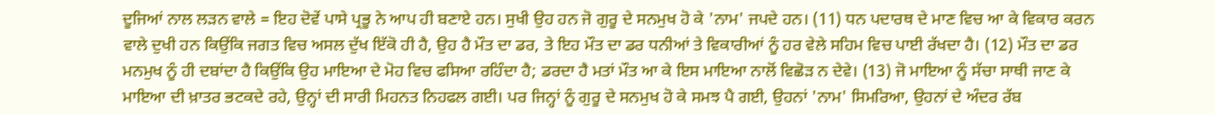ਦੂਜਿਆਂ ਨਾਲ ਲੜਨ ਵਾਲੇ = ਇਹ ਦੋਵੇਂ ਪਾਸੇ ਪ੍ਰਭੂ ਨੇ ਆਪ ਹੀ ਬਣਾਏ ਹਨ। ਸੁਖੀ ਉਹ ਹਨ ਜੋ ਗੁਰੂ ਦੇ ਸਨਮੁਖ ਹੋ ਕੇ 'ਨਾਮ' ਜਪਦੇ ਹਨ। (11) ਧਨ ਪਦਾਰਥ ਦੇ ਮਾਣ ਵਿਚ ਆ ਕੇ ਵਿਕਾਰ ਕਰਨ ਵਾਲੇ ਦੁਖੀ ਹਨ ਕਿਉਂਕਿ ਜਗਤ ਵਿਚ ਅਸਲ ਦੁੱਖ ਇੱਕੋ ਹੀ ਹੈ, ਉਹ ਹੈ ਮੌਤ ਦਾ ਡਰ, ਤੇ ਇਹ ਮੌਤ ਦਾ ਡਰ ਧਨੀਆਂ ਤੇ ਵਿਕਾਰੀਆਂ ਨੂੰ ਹਰ ਵੇਲੇ ਸਹਿਮ ਵਿਚ ਪਾਈ ਰੱਖਦਾ ਹੈ। (12) ਮੌਤ ਦਾ ਡਰ ਮਨਮੁਖ ਨੂੰ ਹੀ ਦਬਾਂਦਾ ਹੈ ਕਿਉਂਕਿ ਉਹ ਮਾਇਆ ਦੇ ਮੋਹ ਵਿਚ ਫਸਿਆ ਰਹਿੰਦਾ ਹੈ; ਡਰਦਾ ਹੈ ਮਤਾਂ ਮੌਤ ਆ ਕੇ ਇਸ ਮਾਇਆ ਨਾਲੋਂ ਵਿਛੋੜ ਨ ਦੇਵੇ। (13) ਜੋ ਮਾਇਆ ਨੂੰ ਸੱਚਾ ਸਾਥੀ ਜਾਣ ਕੇ ਮਾਇਆ ਦੀ ਖ਼ਾਤਰ ਭਟਕਦੇ ਰਹੇ, ਉਨ੍ਹਾਂ ਦੀ ਸਾਰੀ ਮਿਹਨਤ ਨਿਹਫਲ ਗਈ। ਪਰ ਜਿਨ੍ਹਾਂ ਨੂੰ ਗੁਰੂ ਦੇ ਸਨਮੁਖ ਹੋ ਕੇ ਸਮਝ ਪੈ ਗਈ, ਉਹਨਾਂ 'ਨਾਮ' ਸਿਮਰਿਆ, ਉਹਨਾਂ ਦੇ ਅੰਦਰ ਰੱਬ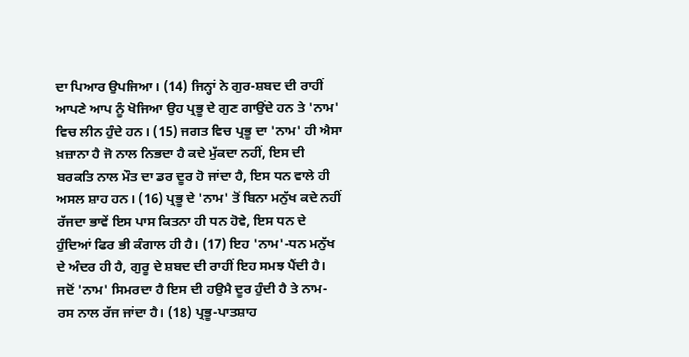ਦਾ ਪਿਆਰ ਉਪਜਿਆ। (14) ਜਿਨ੍ਹਾਂ ਨੇ ਗੁਰ-ਸ਼ਬਦ ਦੀ ਰਾਹੀਂ ਆਪਣੇ ਆਪ ਨੂੰ ਖੋਜਿਆ ਉਹ ਪ੍ਰਭੂ ਦੇ ਗੁਣ ਗਾਉਂਦੇ ਹਨ ਤੇ 'ਨਾਮ' ਵਿਚ ਲੀਨ ਹੁੰਦੇ ਹਨ। (15) ਜਗਤ ਵਿਚ ਪ੍ਰਭੂ ਦਾ 'ਨਾਮ' ਹੀ ਐਸਾ ਖ਼ਜ਼ਾਨਾ ਹੈ ਜੋ ਨਾਲ ਨਿਭਦਾ ਹੈ ਕਦੇ ਮੁੱਕਦਾ ਨਹੀਂ, ਇਸ ਦੀ ਬਰਕਤਿ ਨਾਲ ਮੌਤ ਦਾ ਡਰ ਦੂਰ ਹੋ ਜਾਂਦਾ ਹੈ, ਇਸ ਧਨ ਵਾਲੇ ਹੀ ਅਸਲ ਸ਼ਾਹ ਹਨ। (16) ਪ੍ਰਭੂ ਦੇ 'ਨਾਮ' ਤੋਂ ਬਿਨਾ ਮਨੁੱਖ ਕਦੇ ਨਹੀਂ ਰੱਜਦਾ ਭਾਵੇਂ ਇਸ ਪਾਸ ਕਿਤਨਾ ਹੀ ਧਨ ਹੋਵੇ, ਇਸ ਧਨ ਦੇ ਹੁੰਦਿਆਂ ਫਿਰ ਭੀ ਕੰਗਾਲ ਹੀ ਹੈ। (17) ਇਹ 'ਨਾਮ'-ਧਨ ਮਨੁੱਖ ਦੇ ਅੰਦਰ ਹੀ ਹੈ, ਗੁਰੂ ਦੇ ਸ਼ਬਦ ਦੀ ਰਾਹੀਂ ਇਹ ਸਮਝ ਪੈਂਦੀ ਹੈ। ਜਦੋਂ 'ਨਾਮ' ਸਿਮਰਦਾ ਹੈ ਇਸ ਦੀ ਹਉਮੈ ਦੂਰ ਹੁੰਦੀ ਹੈ ਤੇ ਨਾਮ-ਰਸ ਨਾਲ ਰੱਜ ਜਾਂਦਾ ਹੈ। (18) ਪ੍ਰਭੂ-ਪਾਤਸ਼ਾਹ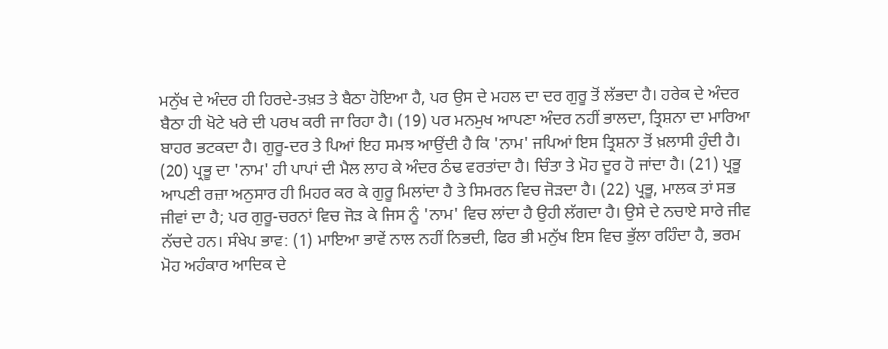ਮਨੁੱਖ ਦੇ ਅੰਦਰ ਹੀ ਹਿਰਦੇ-ਤਖ਼ਤ ਤੇ ਬੈਠਾ ਹੋਇਆ ਹੈ, ਪਰ ਉਸ ਦੇ ਮਹਲ ਦਾ ਦਰ ਗੁਰੂ ਤੋਂ ਲੱਭਦਾ ਹੈ। ਹਰੇਕ ਦੇ ਅੰਦਰ ਬੈਠਾ ਹੀ ਖੋਟੇ ਖਰੇ ਦੀ ਪਰਖ ਕਰੀ ਜਾ ਰਿਹਾ ਹੈ। (19) ਪਰ ਮਨਮੁਖ ਆਪਣਾ ਅੰਦਰ ਨਹੀਂ ਭਾਲਦਾ, ਤ੍ਰਿਸ਼ਨਾ ਦਾ ਮਾਰਿਆ ਬਾਹਰ ਭਟਕਦਾ ਹੈ। ਗੁਰੂ-ਦਰ ਤੇ ਪਿਆਂ ਇਹ ਸਮਝ ਆਉਂਦੀ ਹੈ ਕਿ 'ਨਾਮ' ਜਪਿਆਂ ਇਸ ਤ੍ਰਿਸ਼ਨਾ ਤੋਂ ਖ਼ਲਾਸੀ ਹੁੰਦੀ ਹੈ। (20) ਪ੍ਰਭੂ ਦਾ 'ਨਾਮ' ਹੀ ਪਾਪਾਂ ਦੀ ਮੈਲ ਲਾਹ ਕੇ ਅੰਦਰ ਠੰਢ ਵਰਤਾਂਦਾ ਹੈ। ਚਿੰਤਾ ਤੇ ਮੋਹ ਦੂਰ ਹੋ ਜਾਂਦਾ ਹੈ। (21) ਪ੍ਰਭੂ ਆਪਣੀ ਰਜ਼ਾ ਅਨੁਸਾਰ ਹੀ ਮਿਹਰ ਕਰ ਕੇ ਗੁਰੂ ਮਿਲਾਂਦਾ ਹੈ ਤੇ ਸਿਮਰਨ ਵਿਚ ਜੋੜਦਾ ਹੈ। (22) ਪ੍ਰਭੂ, ਮਾਲਕ ਤਾਂ ਸਭ ਜੀਵਾਂ ਦਾ ਹੈ; ਪਰ ਗੁਰੂ-ਚਰਨਾਂ ਵਿਚ ਜੋੜ ਕੇ ਜਿਸ ਨੂੰ 'ਨਾਮ' ਵਿਚ ਲਾਂਦਾ ਹੈ ਉਹੀ ਲੱਗਦਾ ਹੈ। ਉਸੇ ਦੇ ਨਚਾਏ ਸਾਰੇ ਜੀਵ ਨੱਚਦੇ ਹਨ। ਸੰਖੇਪ ਭਾਵ: (1) ਮਾਇਆ ਭਾਵੇਂ ਨਾਲ ਨਹੀਂ ਨਿਭਦੀ, ਫਿਰ ਭੀ ਮਨੁੱਖ ਇਸ ਵਿਚ ਭੁੱਲਾ ਰਹਿੰਦਾ ਹੈ, ਭਰਮ ਮੋਹ ਅਹੰਕਾਰ ਆਦਿਕ ਦੇ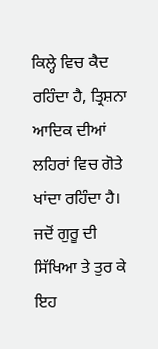ਕਿਲ੍ਹੇ ਵਿਚ ਕੈਦ ਰਹਿੰਦਾ ਹੈ, ਤ੍ਰਿਸ਼ਨਾ ਆਦਿਕ ਦੀਆਂ ਲਹਿਰਾਂ ਵਿਚ ਗੋਤੇ ਖਾਂਦਾ ਰਹਿੰਦਾ ਹੈ। ਜਦੋਂ ਗੁਰੂ ਦੀ ਸਿੱਖਿਆ ਤੇ ਤੁਰ ਕੇ ਇਹ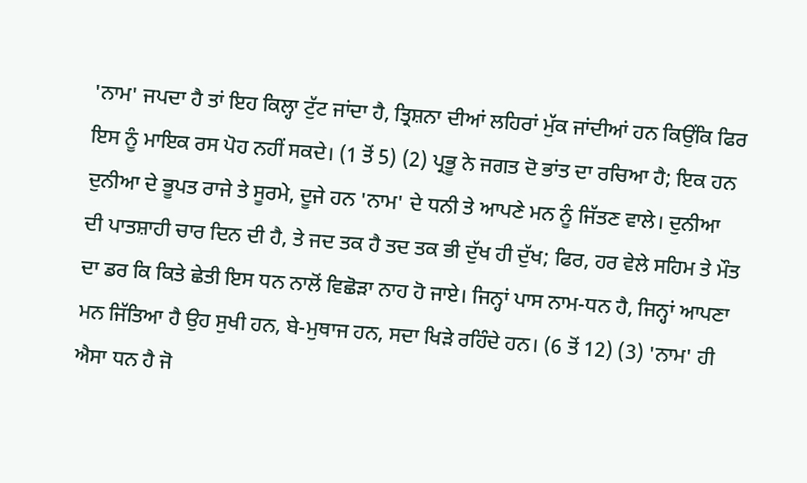'ਨਾਮ' ਜਪਦਾ ਹੈ ਤਾਂ ਇਹ ਕਿਲ੍ਹਾ ਟੁੱਟ ਜਾਂਦਾ ਹੈ, ਤ੍ਰਿਸ਼ਨਾ ਦੀਆਂ ਲਹਿਰਾਂ ਮੁੱਕ ਜਾਂਦੀਆਂ ਹਨ ਕਿਉਂਕਿ ਫਿਰ ਇਸ ਨੂੰ ਮਾਇਕ ਰਸ ਪੋਹ ਨਹੀਂ ਸਕਦੇ। (1 ਤੋਂ 5) (2) ਪ੍ਰਭੂ ਨੇ ਜਗਤ ਦੋ ਭਾਂਤ ਦਾ ਰਚਿਆ ਹੈ; ਇਕ ਹਨ ਦੁਨੀਆ ਦੇ ਭੂਪਤ ਰਾਜੇ ਤੇ ਸੂਰਮੇ, ਦੂਜੇ ਹਨ 'ਨਾਮ' ਦੇ ਧਨੀ ਤੇ ਆਪਣੇ ਮਨ ਨੂੰ ਜਿੱਤਣ ਵਾਲੇ। ਦੁਨੀਆ ਦੀ ਪਾਤਸ਼ਾਹੀ ਚਾਰ ਦਿਨ ਦੀ ਹੈ, ਤੇ ਜਦ ਤਕ ਹੈ ਤਦ ਤਕ ਭੀ ਦੁੱਖ ਹੀ ਦੁੱਖ; ਫਿਰ, ਹਰ ਵੇਲੇ ਸਹਿਮ ਤੇ ਮੌਤ ਦਾ ਡਰ ਕਿ ਕਿਤੇ ਛੇਤੀ ਇਸ ਧਨ ਨਾਲੋਂ ਵਿਛੋੜਾ ਨਾਹ ਹੋ ਜਾਏ। ਜਿਨ੍ਹਾਂ ਪਾਸ ਨਾਮ-ਧਨ ਹੈ, ਜਿਨ੍ਹਾਂ ਆਪਣਾ ਮਨ ਜਿੱਤਿਆ ਹੈ ਉਹ ਸੁਖੀ ਹਨ, ਬੇ-ਮੁਥਾਜ ਹਨ, ਸਦਾ ਖਿੜੇ ਰਹਿੰਦੇ ਹਨ। (6 ਤੋਂ 12) (3) 'ਨਾਮ' ਹੀ ਐਸਾ ਧਨ ਹੈ ਜੋ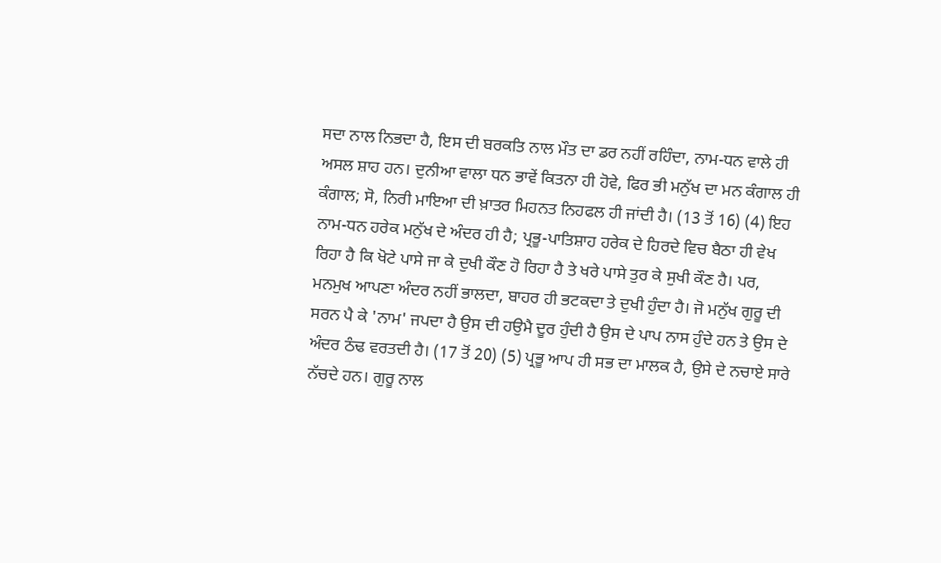ਸਦਾ ਨਾਲ ਨਿਭਦਾ ਹੈ, ਇਸ ਦੀ ਬਰਕਤਿ ਨਾਲ ਮੌਤ ਦਾ ਡਰ ਨਹੀਂ ਰਹਿੰਦਾ, ਨਾਮ-ਧਨ ਵਾਲੇ ਹੀ ਅਸਲ ਸ਼ਾਹ ਹਨ। ਦੁਨੀਆ ਵਾਲਾ ਧਨ ਭਾਵੇਂ ਕਿਤਨਾ ਹੀ ਹੋਵੇ, ਫਿਰ ਭੀ ਮਨੁੱਖ ਦਾ ਮਨ ਕੰਗਾਲ ਹੀ ਕੰਗਾਲ; ਸੋ, ਨਿਰੀ ਮਾਇਆ ਦੀ ਖ਼ਾਤਰ ਮਿਹਨਤ ਨਿਹਫਲ ਹੀ ਜਾਂਦੀ ਹੈ। (13 ਤੋਂ 16) (4) ਇਹ ਨਾਮ-ਧਨ ਹਰੇਕ ਮਨੁੱਖ ਦੇ ਅੰਦਰ ਹੀ ਹੈ; ਪ੍ਰਭੂ-ਪਾਤਿਸ਼ਾਹ ਹਰੇਕ ਦੇ ਹਿਰਦੇ ਵਿਚ ਬੈਠਾ ਹੀ ਵੇਖ ਰਿਹਾ ਹੈ ਕਿ ਖੋਟੇ ਪਾਸੇ ਜਾ ਕੇ ਦੁਖੀ ਕੌਣ ਹੋ ਰਿਹਾ ਹੈ ਤੇ ਖਰੇ ਪਾਸੇ ਤੁਰ ਕੇ ਸੁਖੀ ਕੌਣ ਹੈ। ਪਰ, ਮਨਮੁਖ ਆਪਣਾ ਅੰਦਰ ਨਹੀਂ ਭਾਲਦਾ, ਬਾਹਰ ਹੀ ਭਟਕਦਾ ਤੇ ਦੁਖੀ ਹੁੰਦਾ ਹੈ। ਜੋ ਮਨੁੱਖ ਗੁਰੂ ਦੀ ਸਰਨ ਪੈ ਕੇ 'ਨਾਮ' ਜਪਦਾ ਹੈ ਉਸ ਦੀ ਹਉਮੈ ਦੂਰ ਹੁੰਦੀ ਹੈ ਉਸ ਦੇ ਪਾਪ ਨਾਸ ਹੁੰਦੇ ਹਨ ਤੇ ਉਸ ਦੇ ਅੰਦਰ ਠੰਢ ਵਰਤਦੀ ਹੈ। (17 ਤੋਂ 20) (5) ਪ੍ਰਭੂ ਆਪ ਹੀ ਸਭ ਦਾ ਮਾਲਕ ਹੈ, ਉਸੇ ਦੇ ਨਚਾਏ ਸਾਰੇ ਨੱਚਦੇ ਹਨ। ਗੁਰੂ ਨਾਲ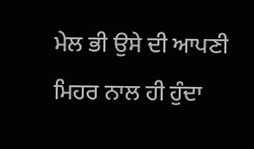ਮੇਲ ਭੀ ਉਸੇ ਦੀ ਆਪਣੀ ਮਿਹਰ ਨਾਲ ਹੀ ਹੁੰਦਾ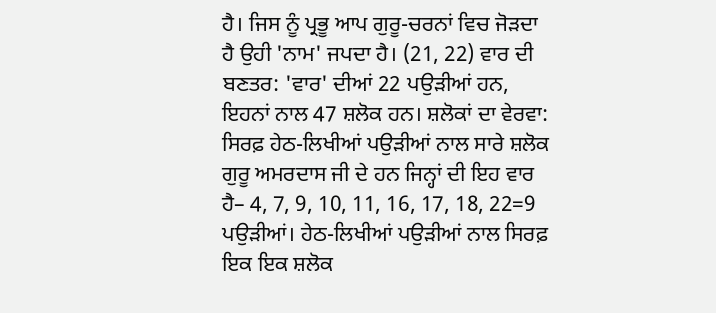ਹੈ। ਜਿਸ ਨੂੰ ਪ੍ਰਭੂ ਆਪ ਗੁਰੂ-ਚਰਨਾਂ ਵਿਚ ਜੋੜਦਾ ਹੈ ਉਹੀ 'ਨਾਮ' ਜਪਦਾ ਹੈ। (21, 22) ਵਾਰ ਦੀ ਬਣਤਰ: 'ਵਾਰ' ਦੀਆਂ 22 ਪਉੜੀਆਂ ਹਨ, ਇਹਨਾਂ ਨਾਲ 47 ਸ਼ਲੋਕ ਹਨ। ਸ਼ਲੋਕਾਂ ਦਾ ਵੇਰਵਾ: ਸਿਰਫ਼ ਹੇਠ-ਲਿਖੀਆਂ ਪਉੜੀਆਂ ਨਾਲ ਸਾਰੇ ਸ਼ਲੋਕ ਗੁਰੂ ਅਮਰਦਾਸ ਜੀ ਦੇ ਹਨ ਜਿਨ੍ਹਾਂ ਦੀ ਇਹ ਵਾਰ ਹੈ– 4, 7, 9, 10, 11, 16, 17, 18, 22=9 ਪਉੜੀਆਂ। ਹੇਠ-ਲਿਖੀਆਂ ਪਉੜੀਆਂ ਨਾਲ ਸਿਰਫ਼ ਇਕ ਇਕ ਸ਼ਲੋਕ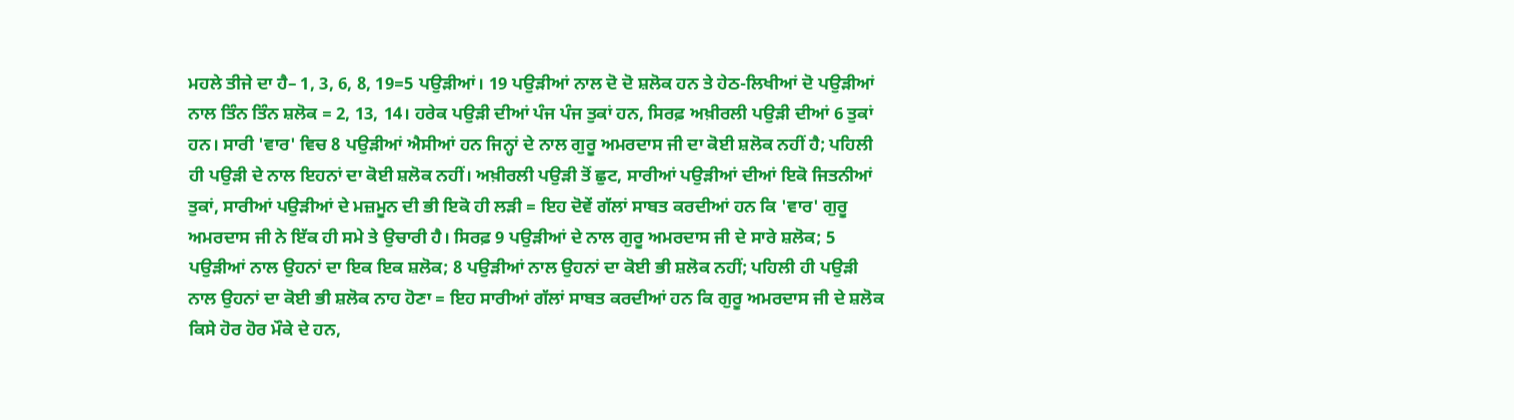ਮਹਲੇ ਤੀਜੇ ਦਾ ਹੈ– 1, 3, 6, 8, 19=5 ਪਉੜੀਆਂ। 19 ਪਉੜੀਆਂ ਨਾਲ ਦੋ ਦੋ ਸ਼ਲੋਕ ਹਨ ਤੇ ਹੇਠ-ਲਿਖੀਆਂ ਦੋ ਪਉੜੀਆਂ ਨਾਲ ਤਿੰਨ ਤਿੰਨ ਸ਼ਲੋਕ = 2, 13, 14। ਹਰੇਕ ਪਉੜੀ ਦੀਆਂ ਪੰਜ ਪੰਜ ਤੁਕਾਂ ਹਨ, ਸਿਰਫ਼ ਅਖ਼ੀਰਲੀ ਪਉੜੀ ਦੀਆਂ 6 ਤੁਕਾਂ ਹਨ। ਸਾਰੀ 'ਵਾਰ' ਵਿਚ 8 ਪਉੜੀਆਂ ਐਸੀਆਂ ਹਨ ਜਿਨ੍ਹਾਂ ਦੇ ਨਾਲ ਗੁਰੂ ਅਮਰਦਾਸ ਜੀ ਦਾ ਕੋਈ ਸ਼ਲੋਕ ਨਹੀਂ ਹੈ; ਪਹਿਲੀ ਹੀ ਪਉੜੀ ਦੇ ਨਾਲ ਇਹਨਾਂ ਦਾ ਕੋਈ ਸ਼ਲੋਕ ਨਹੀਂ। ਅਖ਼ੀਰਲੀ ਪਉੜੀ ਤੋਂ ਛੁਟ, ਸਾਰੀਆਂ ਪਉੜੀਆਂ ਦੀਆਂ ਇਕੋ ਜਿਤਨੀਆਂ ਤੁਕਾਂ, ਸਾਰੀਆਂ ਪਉੜੀਆਂ ਦੇ ਮਜ਼ਮੂਨ ਦੀ ਭੀ ਇਕੋ ਹੀ ਲੜੀ = ਇਹ ਦੋਵੇਂ ਗੱਲਾਂ ਸਾਬਤ ਕਰਦੀਆਂ ਹਨ ਕਿ 'ਵਾਰ' ਗੁਰੂ ਅਮਰਦਾਸ ਜੀ ਨੇ ਇੱਕ ਹੀ ਸਮੇ ਤੇ ਉਚਾਰੀ ਹੈ। ਸਿਰਫ਼ 9 ਪਉੜੀਆਂ ਦੇ ਨਾਲ ਗੁਰੂ ਅਮਰਦਾਸ ਜੀ ਦੇ ਸਾਰੇ ਸ਼ਲੋਕ; 5 ਪਉੜੀਆਂ ਨਾਲ ਉਹਨਾਂ ਦਾ ਇਕ ਇਕ ਸ਼ਲੋਕ; 8 ਪਉੜੀਆਂ ਨਾਲ ਉਹਨਾਂ ਦਾ ਕੋਈ ਭੀ ਸ਼ਲੋਕ ਨਹੀਂ; ਪਹਿਲੀ ਹੀ ਪਉੜੀ ਨਾਲ ਉਹਨਾਂ ਦਾ ਕੋਈ ਭੀ ਸ਼ਲੋਕ ਨਾਹ ਹੋਣਾ = ਇਹ ਸਾਰੀਆਂ ਗੱਲਾਂ ਸਾਬਤ ਕਰਦੀਆਂ ਹਨ ਕਿ ਗੁਰੂ ਅਮਰਦਾਸ ਜੀ ਦੇ ਸ਼ਲੋਕ ਕਿਸੇ ਹੋਰ ਹੋਰ ਮੌਕੇ ਦੇ ਹਨ,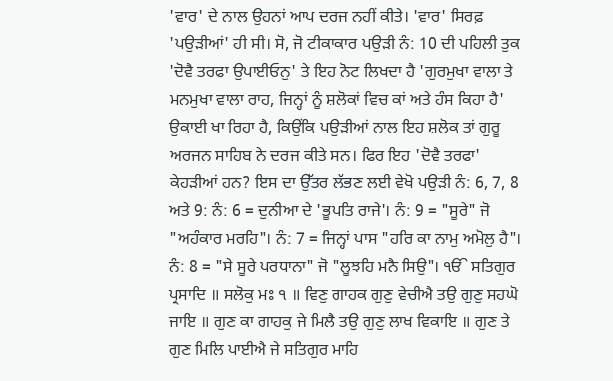'ਵਾਰ' ਦੇ ਨਾਲ ਉਹਨਾਂ ਆਪ ਦਰਜ ਨਹੀਂ ਕੀਤੇ। 'ਵਾਰ' ਸਿਰਫ਼ 'ਪਉੜੀਆਂ' ਹੀ ਸੀ। ਸੋ, ਜੋ ਟੀਕਾਕਾਰ ਪਉੜੀ ਨੰ: 10 ਦੀ ਪਹਿਲੀ ਤੁਕ 'ਦੋਵੈ ਤਰਫਾ ਉਪਾਈਓਨੁ' ਤੇ ਇਹ ਨੋਟ ਲਿਖਦਾ ਹੈ 'ਗੁਰਮੁਖਾ ਵਾਲਾ ਤੇ ਮਨਮੁਖਾ ਵਾਲਾ ਰਾਹ, ਜਿਨ੍ਹਾਂ ਨੂੰ ਸ਼ਲੋਕਾਂ ਵਿਚ ਕਾਂ ਅਤੇ ਹੰਸ ਕਿਹਾ ਹੈ' ਉਕਾਈ ਖਾ ਰਿਹਾ ਹੈ, ਕਿਉਂਕਿ ਪਉੜੀਆਂ ਨਾਲ ਇਹ ਸ਼ਲੋਕ ਤਾਂ ਗੁਰੂ ਅਰਜਨ ਸਾਹਿਬ ਨੇ ਦਰਜ ਕੀਤੇ ਸਨ। ਫਿਰ ਇਹ 'ਦੋਵੈ ਤਰਫਾ' ਕੇਹੜੀਆਂ ਹਨ? ਇਸ ਦਾ ਉੱਤਰ ਲੱਭਣ ਲਈ ਵੇਖੋ ਪਉੜੀ ਨੰ: 6, 7, 8 ਅਤੇ 9: ਨੰ: 6 = ਦੁਨੀਆ ਦੇ 'ਭੂਪਤਿ ਰਾਜੇ'। ਨੰ: 9 = "ਸੂਰੇ" ਜੋ "ਅਹੰਕਾਰ ਮਰਹਿ"। ਨੰ: 7 = ਜਿਨ੍ਹਾਂ ਪਾਸ "ਹਰਿ ਕਾ ਨਾਮੁ ਅਮੋਲੁ ਹੈ"। ਨੰ: 8 = "ਸੇ ਸੂਰੇ ਪਰਧਾਨਾ" ਜੋ "ਲੂਝਹਿ ਮਨੈ ਸਿਉ"। ੴ ਸਤਿਗੁਰ ਪ੍ਰਸਾਦਿ ॥ ਸਲੋਕੁ ਮਃ ੧ ॥ ਵਿਣੁ ਗਾਹਕ ਗੁਣੁ ਵੇਚੀਐ ਤਉ ਗੁਣੁ ਸਹਘੋ ਜਾਇ ॥ ਗੁਣ ਕਾ ਗਾਹਕੁ ਜੇ ਮਿਲੈ ਤਉ ਗੁਣੁ ਲਾਖ ਵਿਕਾਇ ॥ ਗੁਣ ਤੇ ਗੁਣ ਮਿਲਿ ਪਾਈਐ ਜੇ ਸਤਿਗੁਰ ਮਾਹਿ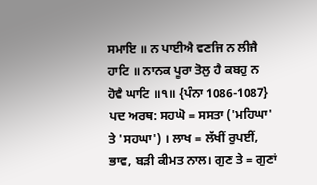ਸਮਾਇ ॥ ਨ ਪਾਈਐ ਵਣਜਿ ਨ ਲੀਜੈ ਹਾਟਿ ॥ ਨਾਨਕ ਪੂਰਾ ਤੋਲੁ ਹੈ ਕਬਹੁ ਨ ਹੋਵੈ ਘਾਟਿ ॥੧॥ {ਪੰਨਾ 1086-1087} ਪਦ ਅਰਥ: ਸਹਘੋ = ਸਸਤਾ ('ਮਹਿਘਾ' ਤੇ 'ਸਹਘਾ') । ਲਾਖ = ਲੱਖੀਂ ਰੁਪਈਂ, ਭਾਵ, ਬੜੀ ਕੀਮਤ ਨਾਲ। ਗੁਣ ਤੇ = ਗੁਣਾਂ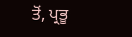ਤੋਂ, ਪ੍ਰਭੂ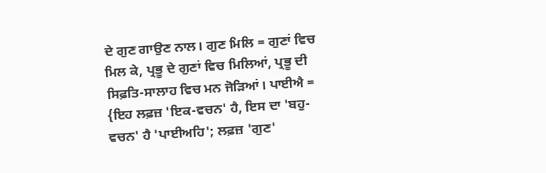ਦੇ ਗੁਣ ਗਾਉਣ ਨਾਲ। ਗੁਣ ਮਿਲਿ = ਗੁਣਾਂ ਵਿਚ ਮਿਲ ਕੇ, ਪ੍ਰਭੂ ਦੇ ਗੁਣਾਂ ਵਿਚ ਮਿਲਿਆਂ, ਪ੍ਰਭੂ ਦੀ ਸਿਫ਼ਤਿ-ਸਾਲਾਹ ਵਿਚ ਮਨ ਜੋੜਿਆਂ। ਪਾਈਐ = {ਇਹ ਲਫ਼ਜ਼ 'ਇਕ-ਵਚਨ' ਹੈ, ਇਸ ਦਾ 'ਬਹੁ-ਵਚਨ' ਹੈ 'ਪਾਈਅਹਿ'; ਲਫ਼ਜ਼ 'ਗੁਣ'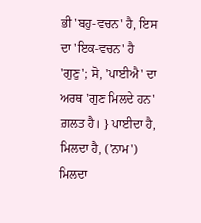ਭੀ 'ਬਹੁ-ਵਚਨ' ਹੈ, ਇਸ ਦਾ 'ਇਕ-ਵਚਨ' ਹੈ 'ਗੁਣੁ'; ਸੋ, 'ਪਾਈਐ' ਦਾ ਅਰਥ 'ਗੁਣ ਮਿਲਦੇ ਹਨ' ਗ਼ਲਤ ਹੈ। } ਪਾਈਦਾ ਹੈ, ਮਿਲਦਾ ਹੈ, ('ਨਾਮ') ਮਿਲਦਾ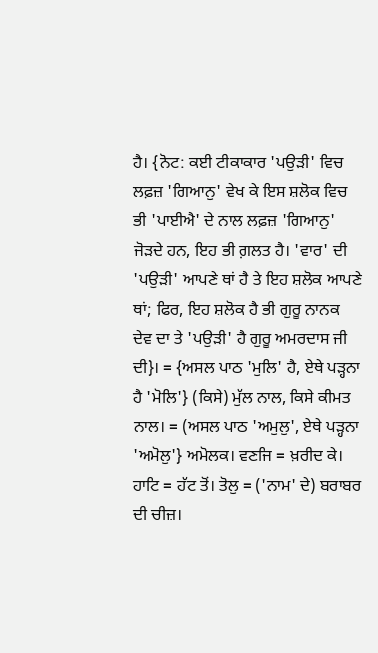ਹੈ। {ਨੋਟ: ਕਈ ਟੀਕਾਕਾਰ 'ਪਉੜੀ' ਵਿਚ ਲਫ਼ਜ਼ 'ਗਿਆਨੁ' ਵੇਖ ਕੇ ਇਸ ਸ਼ਲੋਕ ਵਿਚ ਭੀ 'ਪਾਈਐ' ਦੇ ਨਾਲ ਲਫ਼ਜ਼ 'ਗਿਆਨੁ' ਜੋੜਦੇ ਹਨ, ਇਹ ਭੀ ਗ਼ਲਤ ਹੈ। 'ਵਾਰ' ਦੀ 'ਪਉੜੀ' ਆਪਣੇ ਥਾਂ ਹੈ ਤੇ ਇਹ ਸ਼ਲੋਕ ਆਪਣੇ ਥਾਂ; ਫਿਰ, ਇਹ ਸ਼ਲੋਕ ਹੈ ਭੀ ਗੁਰੂ ਨਾਨਕ ਦੇਵ ਦਾ ਤੇ 'ਪਉੜੀ' ਹੈ ਗੁਰੂ ਅਮਰਦਾਸ ਜੀ ਦੀ}। = {ਅਸਲ ਪਾਠ 'ਮੁਲਿ' ਹੈ, ਏਥੇ ਪੜ੍ਹਨਾ ਹੈ 'ਮੋਲਿ'} (ਕਿਸੇ) ਮੁੱਲ ਨਾਲ, ਕਿਸੇ ਕੀਮਤ ਨਾਲ। = (ਅਸਲ ਪਾਠ 'ਅਮੁਲੁ', ਏਥੇ ਪੜ੍ਹਨਾ 'ਅਮੋਲੁ'} ਅਮੋਲਕ। ਵਣਜਿ = ਖ਼ਰੀਦ ਕੇ। ਹਾਟਿ = ਹੱਟ ਤੋਂ। ਤੋਲੁ = ('ਨਾਮ' ਦੇ) ਬਰਾਬਰ ਦੀ ਚੀਜ਼।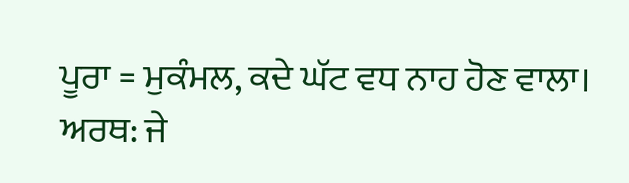ਪੂਰਾ = ਮੁਕੰਮਲ, ਕਦੇ ਘੱਟ ਵਧ ਨਾਹ ਹੋਣ ਵਾਲਾ। ਅਰਥ: ਜੇ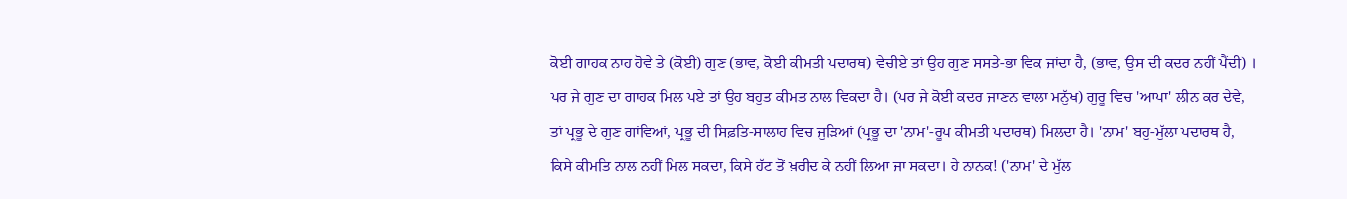ਕੋਈ ਗਾਹਕ ਨਾਹ ਹੋਵੇ ਤੇ (ਕੋਈ) ਗੁਣ (ਭਾਵ, ਕੋਈ ਕੀਮਤੀ ਪਦਾਰਥ) ਵੇਚੀਏ ਤਾਂ ਉਹ ਗੁਣ ਸਸਤੇ-ਭਾ ਵਿਕ ਜਾਂਦਾ ਹੈ, (ਭਾਵ, ਉਸ ਦੀ ਕਦਰ ਨਹੀਂ ਪੈਂਦੀ) । ਪਰ ਜੇ ਗੁਣ ਦਾ ਗਾਹਕ ਮਿਲ ਪਏ ਤਾਂ ਉਹ ਬਹੁਤ ਕੀਮਤ ਨਾਲ ਵਿਕਦਾ ਹੈ। (ਪਰ ਜੇ ਕੋਈ ਕਦਰ ਜਾਣਨ ਵਾਲਾ ਮਨੁੱਖ) ਗੁਰੂ ਵਿਚ 'ਆਪਾ' ਲੀਨ ਕਰ ਦੇਵੇ, ਤਾਂ ਪ੍ਰਭੂ ਦੇ ਗੁਣ ਗਾਂਵਿਆਂ, ਪ੍ਰਭੂ ਦੀ ਸਿਫ਼ਤਿ-ਸਾਲਾਹ ਵਿਚ ਜੁੜਿਆਂ (ਪ੍ਰਭੂ ਦਾ 'ਨਾਮ'-ਰੂਪ ਕੀਮਤੀ ਪਦਾਰਥ) ਮਿਲਦਾ ਹੈ। 'ਨਾਮ' ਬਹੁ-ਮੁੱਲਾ ਪਦਾਰਥ ਹੈ, ਕਿਸੇ ਕੀਮਤਿ ਨਾਲ ਨਹੀਂ ਮਿਲ ਸਕਦਾ, ਕਿਸੇ ਹੱਟ ਤੋਂ ਖ਼ਰੀਦ ਕੇ ਨਹੀਂ ਲਿਆ ਜਾ ਸਕਦਾ। ਹੇ ਨਾਨਕ! ('ਨਾਮ' ਦੇ ਮੁੱਲ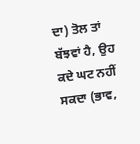ਦਾ) ਤੋਲ ਤਾਂ ਬੱਝਵਾਂ ਹੈ, ਉਹ ਕਦੇ ਘਟ ਨਹੀਂ ਸਕਦਾ (ਭਾਵ,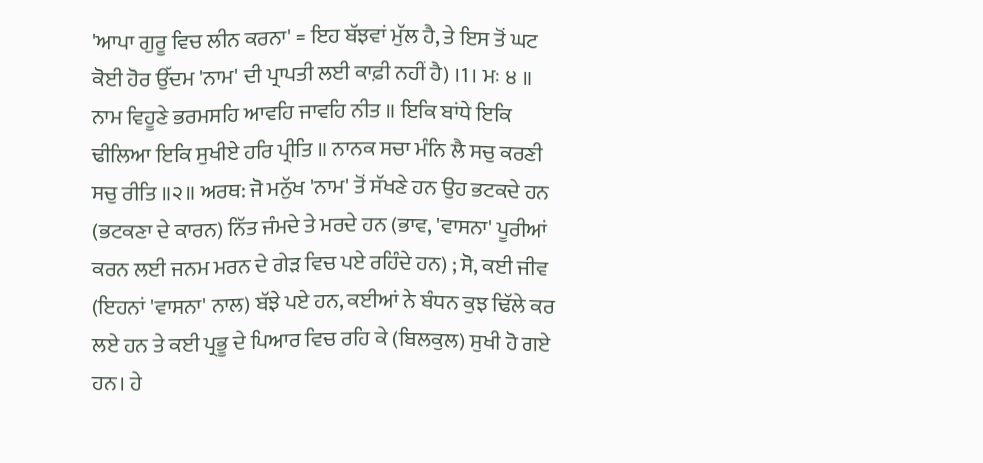'ਆਪਾ ਗੁਰੂ ਵਿਚ ਲੀਨ ਕਰਨਾ' = ਇਹ ਬੱਝਵਾਂ ਮੁੱਲ ਹੈ, ਤੇ ਇਸ ਤੋਂ ਘਟ ਕੋਈ ਹੋਰ ਉੱਦਮ 'ਨਾਮ' ਦੀ ਪ੍ਰਾਪਤੀ ਲਈ ਕਾਫ਼ੀ ਨਹੀਂ ਹੈ) ।1। ਮਃ ੪ ॥ ਨਾਮ ਵਿਹੂਣੇ ਭਰਮਸਹਿ ਆਵਹਿ ਜਾਵਹਿ ਨੀਤ ॥ ਇਕਿ ਬਾਂਧੇ ਇਕਿ ਢੀਲਿਆ ਇਕਿ ਸੁਖੀਏ ਹਰਿ ਪ੍ਰੀਤਿ ॥ ਨਾਨਕ ਸਚਾ ਮੰਨਿ ਲੈ ਸਚੁ ਕਰਣੀ ਸਚੁ ਰੀਤਿ ॥੨॥ ਅਰਥ: ਜੋ ਮਨੁੱਖ 'ਨਾਮ' ਤੋਂ ਸੱਖਣੇ ਹਨ ਉਹ ਭਟਕਦੇ ਹਨ (ਭਟਕਣਾ ਦੇ ਕਾਰਨ) ਨਿੱਤ ਜੰਮਦੇ ਤੇ ਮਰਦੇ ਹਨ (ਭਾਵ, 'ਵਾਸਨਾ' ਪੂਰੀਆਂ ਕਰਨ ਲਈ ਜਨਮ ਮਰਨ ਦੇ ਗੇੜ ਵਿਚ ਪਏ ਰਹਿੰਦੇ ਹਨ) ; ਸੋ, ਕਈ ਜੀਵ (ਇਹਨਾਂ 'ਵਾਸਨਾ' ਨਾਲ) ਬੱਝੇ ਪਏ ਹਨ, ਕਈਆਂ ਨੇ ਬੰਧਨ ਕੁਝ ਢਿੱਲੇ ਕਰ ਲਏ ਹਨ ਤੇ ਕਈ ਪ੍ਰਭੂ ਦੇ ਪਿਆਰ ਵਿਚ ਰਹਿ ਕੇ (ਬਿਲਕੁਲ) ਸੁਖੀ ਹੋ ਗਏ ਹਨ। ਹੇ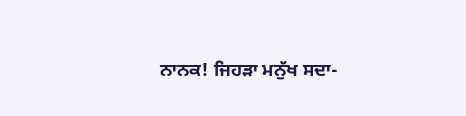ਨਾਨਕ! ਜਿਹੜਾ ਮਨੁੱਖ ਸਦਾ-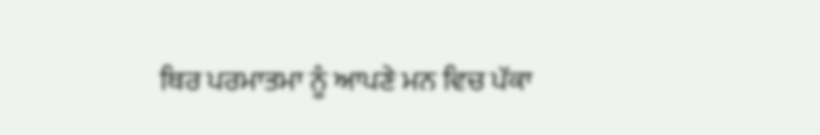ਥਿਰ ਪਰਮਾਤਮਾ ਨੂੰ ਆਪਣੇ ਮਨ ਵਿਚ ਪੱਕਾ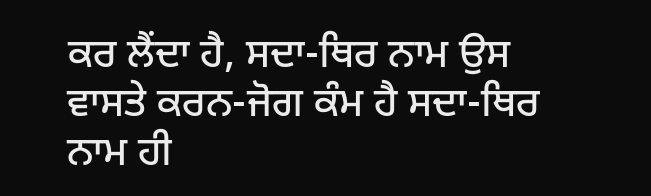ਕਰ ਲੈਂਦਾ ਹੈ, ਸਦਾ-ਥਿਰ ਨਾਮ ਉਸ ਵਾਸਤੇ ਕਰਨ-ਜੋਗ ਕੰਮ ਹੈ ਸਦਾ-ਥਿਰ ਨਾਮ ਹੀ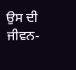ਉਸ ਦੀ ਜੀਵਨ-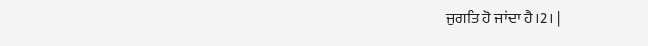ਜੁਗਤਿ ਹੋ ਜਾਂਦਾ ਹੈ।2। |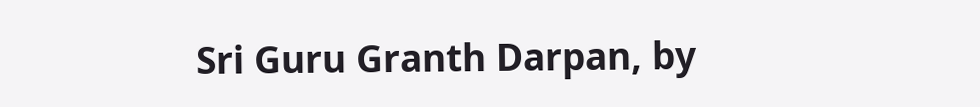Sri Guru Granth Darpan, by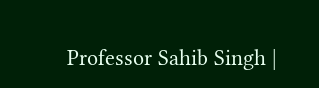Professor Sahib Singh |